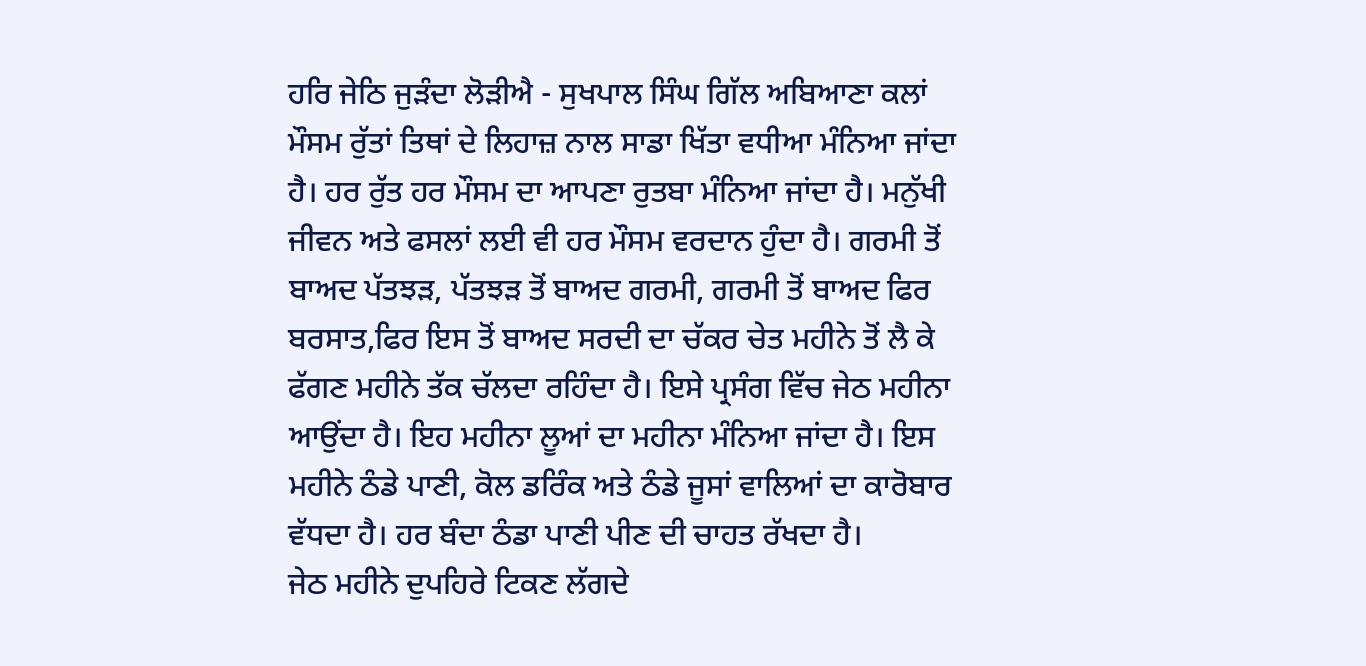ਹਰਿ ਜੇਠਿ ਜੁੜੰਦਾ ਲੋੜੀਐ - ਸੁਖਪਾਲ ਸਿੰਘ ਗਿੱਲ ਅਬਿਆਣਾ ਕਲਾਂ
ਮੌਸਮ ਰੁੱਤਾਂ ਤਿਥਾਂ ਦੇ ਲਿਹਾਜ਼ ਨਾਲ ਸਾਡਾ ਖਿੱਤਾ ਵਧੀਆ ਮੰਨਿਆ ਜਾਂਦਾ ਹੈ। ਹਰ ਰੁੱਤ ਹਰ ਮੌਸਮ ਦਾ ਆਪਣਾ ਰੁਤਬਾ ਮੰਨਿਆ ਜਾਂਦਾ ਹੈ। ਮਨੁੱਖੀ ਜੀਵਨ ਅਤੇ ਫਸਲਾਂ ਲਈ ਵੀ ਹਰ ਮੌਸਮ ਵਰਦਾਨ ਹੁੰਦਾ ਹੈ। ਗਰਮੀ ਤੋਂ ਬਾਅਦ ਪੱਤਝੜ, ਪੱਤਝੜ ਤੋਂ ਬਾਅਦ ਗਰਮੀ, ਗਰਮੀ ਤੋਂ ਬਾਅਦ ਫਿਰ ਬਰਸਾਤ,ਫਿਰ ਇਸ ਤੋਂ ਬਾਅਦ ਸਰਦੀ ਦਾ ਚੱਕਰ ਚੇਤ ਮਹੀਨੇ ਤੋਂ ਲੈ ਕੇ ਫੱਗਣ ਮਹੀਨੇ ਤੱਕ ਚੱਲਦਾ ਰਹਿੰਦਾ ਹੈ। ਇਸੇ ਪ੍ਰਸੰਗ ਵਿੱਚ ਜੇਠ ਮਹੀਨਾ ਆਉਂਦਾ ਹੈ। ਇਹ ਮਹੀਨਾ ਲੂਆਂ ਦਾ ਮਹੀਨਾ ਮੰਨਿਆ ਜਾਂਦਾ ਹੈ। ਇਸ ਮਹੀਨੇ ਠੰਡੇ ਪਾਣੀ, ਕੋਲ ਡਰਿੰਕ ਅਤੇ ਠੰਡੇ ਜੂਸਾਂ ਵਾਲਿਆਂ ਦਾ ਕਾਰੋਬਾਰ ਵੱਧਦਾ ਹੈ। ਹਰ ਬੰਦਾ ਠੰਡਾ ਪਾਣੀ ਪੀਣ ਦੀ ਚਾਹਤ ਰੱਖਦਾ ਹੈ।
ਜੇਠ ਮਹੀਨੇ ਦੁਪਹਿਰੇ ਟਿਕਣ ਲੱਗਦੇ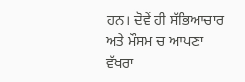ਹਨ। ਦੋਵੇਂ ਹੀ ਸੱਭਿਆਚਾਰ ਅਤੇ ਮੌਸਮ ਚ ਆਪਣਾ ਵੱਖਰਾ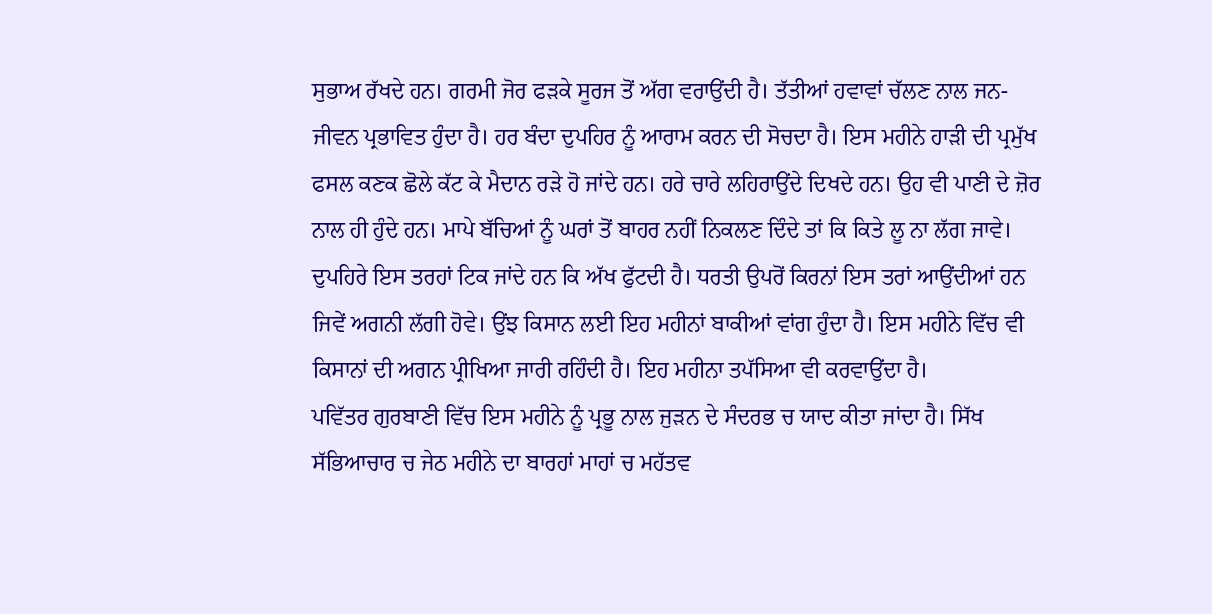ਸੁਭਾਅ ਰੱਖਦੇ ਹਨ। ਗਰਮੀ ਜੋਰ ਫੜਕੇ ਸੂਰਜ ਤੋਂ ਅੱਗ ਵਰਾਉਂਦੀ ਹੈ। ਤੱਤੀਆਂ ਹਵਾਵਾਂ ਚੱਲਣ ਨਾਲ ਜਨ- ਜੀਵਨ ਪ੍ਰਭਾਵਿਤ ਹੁੰਦਾ ਹੈ। ਹਰ ਬੰਦਾ ਦੁਪਹਿਰ ਨੂੰ ਆਰਾਮ ਕਰਨ ਦੀ ਸੋਚਦਾ ਹੈ। ਇਸ ਮਹੀਨੇ ਹਾੜੀ ਦੀ ਪ੍ਰਮੁੱਖ ਫਸਲ ਕਣਕ ਛੋਲੇ ਕੱਟ ਕੇ ਮੈਦਾਨ ਰੜੇ ਹੋ ਜਾਂਦੇ ਹਨ। ਹਰੇ ਚਾਰੇ ਲਹਿਰਾਉਂਦੇ ਦਿਖਦੇ ਹਨ। ਉਹ ਵੀ ਪਾਣੀ ਦੇ ਜ਼ੋਰ ਨਾਲ ਹੀ ਹੁੰਦੇ ਹਨ। ਮਾਪੇ ਬੱਚਿਆਂ ਨੂੰ ਘਰਾਂ ਤੋਂ ਬਾਹਰ ਨਹੀਂ ਨਿਕਲਣ ਦਿੰਦੇ ਤਾਂ ਕਿ ਕਿਤੇ ਲੂ ਨਾ ਲੱਗ ਜਾਵੇ। ਦੁਪਹਿਰੇ ਇਸ ਤਰਹਾਂ ਟਿਕ ਜਾਂਦੇ ਹਨ ਕਿ ਅੱਖ ਫੁੱਟਦੀ ਹੈ। ਧਰਤੀ ਉਪਰੋਂ ਕਿਰਨਾਂ ਇਸ ਤਰਾਂ ਆਉਂਦੀਆਂ ਹਨ ਜਿਵੇਂ ਅਗਨੀ ਲੱਗੀ ਹੋਵੇ। ਉਂਝ ਕਿਸਾਨ ਲਈ ਇਹ ਮਹੀਨਾਂ ਬਾਕੀਆਂ ਵਾਂਗ ਹੁੰਦਾ ਹੈ। ਇਸ ਮਹੀਨੇ ਵਿੱਚ ਵੀ ਕਿਸਾਨਾਂ ਦੀ ਅਗਨ ਪ੍ਰੀਖਿਆ ਜਾਰੀ ਰਹਿੰਦੀ ਹੈ। ਇਹ ਮਹੀਨਾ ਤਪੱਸਿਆ ਵੀ ਕਰਵਾਉਂਦਾ ਹੈ।
ਪਵਿੱਤਰ ਗੁਰਬਾਣੀ ਵਿੱਚ ਇਸ ਮਹੀਨੇ ਨੂੰ ਪ੍ਰਭੂ ਨਾਲ ਜੁੜਨ ਦੇ ਸੰਦਰਭ ਚ ਯਾਦ ਕੀਤਾ ਜਾਂਦਾ ਹੈ। ਸਿੱਖ ਸੱਭਿਆਚਾਰ ਚ ਜੇਠ ਮਹੀਨੇ ਦਾ ਬਾਰਹਾਂ ਮਾਹਾਂ ਚ ਮਹੱਤਵ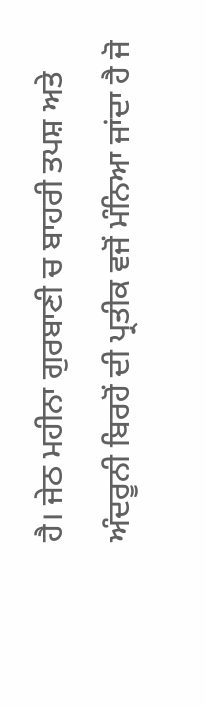ਹੈ। ਜੇਠ ਮਹੀਨਾ ਗੁਰਬਾਣੀ ਚ ਬਾਹਰੀ ਤਪਸ਼ ਅਤੇ ਅੰਦਰੂਨੀ ਬਿਰਹੋਂ ਦੀ ਪ੍ਰਤੀਕ ਵਜੋਂ ਮੰਨਿਆ ਜਾਂਦਾ ਹੈ ਜੋ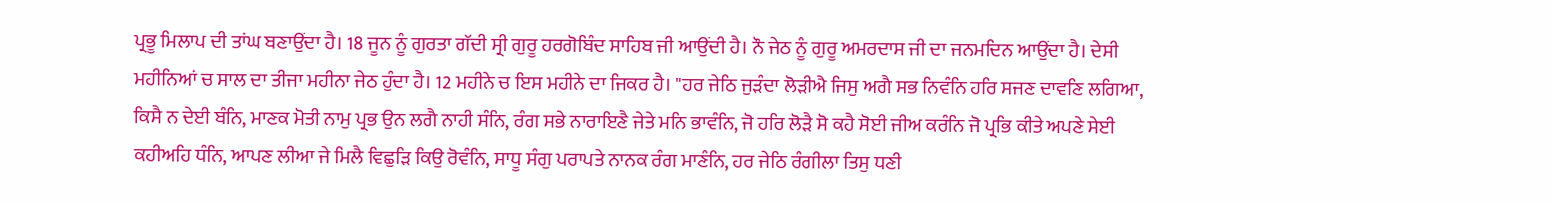ਪ੍ਰਭੂ ਮਿਲਾਪ ਦੀ ਤਾਂਘ ਬਣਾਉਂਦਾ ਹੈ। 18 ਜੂਨ ਨੂੰ ਗੁਰਤਾ ਗੱਦੀ ਸ੍ਰੀ ਗੁਰੂ ਹਰਗੋਬਿੰਦ ਸਾਹਿਬ ਜੀ ਆਉਂਦੀ ਹੈ। ਨੌ ਜੇਠ ਨੂੰ ਗੁਰੂ ਅਮਰਦਾਸ ਜੀ ਦਾ ਜਨਮਦਿਨ ਆਉਂਦਾ ਹੈ। ਦੇਸੀ ਮਹੀਨਿਆਂ ਚ ਸਾਲ ਦਾ ਤੀਜਾ ਮਹੀਨਾ ਜੇਠ ਹੁੰਦਾ ਹੈ। 12 ਮਹੀਨੇ ਚ ਇਸ ਮਹੀਨੇ ਦਾ ਜਿਕਰ ਹੈ। "ਹਰ ਜੇਠਿ ਜੁੜੰਦਾ ਲੋੜੀਐ ਜਿਸੁ ਅਗੈ ਸਭ ਨਿਵੰਨਿ ਹਰਿ ਸਜਣ ਦਾਵਣਿ ਲਗਿਆ, ਕਿਸੈ ਨ ਦੇਈ ਬੰਨਿ, ਮਾਣਕ ਮੋਤੀ ਨਾਮੁ ਪ੍ਰਭ ਉਨ ਲਗੈ ਨਾਹੀ ਸੰਨਿ, ਰੰਗ ਸਭੇ ਨਾਰਾਇਣੈ ਜੇਤੇ ਮਨਿ ਭਾਵੰਨਿ, ਜੋ ਹਰਿ ਲੋੜੈ ਸੋ ਕਹੈ ਸੋਈ ਜੀਅ ਕਰੰਨਿ ਜੋ ਪ੍ਰਭਿ ਕੀਤੇ ਅਪਣੇ ਸੇਈ ਕਹੀਅਹਿ ਧੰਨਿ, ਆਪਣ ਲੀਆ ਜੇ ਮਿਲੈ ਵਿਛੁੜਿ ਕਿਉ ਰੋਵੰਨਿ, ਸਾਧੂ ਸੰਗੁ ਪਰਾਪਤੇ ਨਾਨਕ ਰੰਗ ਮਾਣੰਨਿ, ਹਰ ਜੇਠਿ ਰੰਗੀਲਾ ਤਿਸੁ ਧਣੀ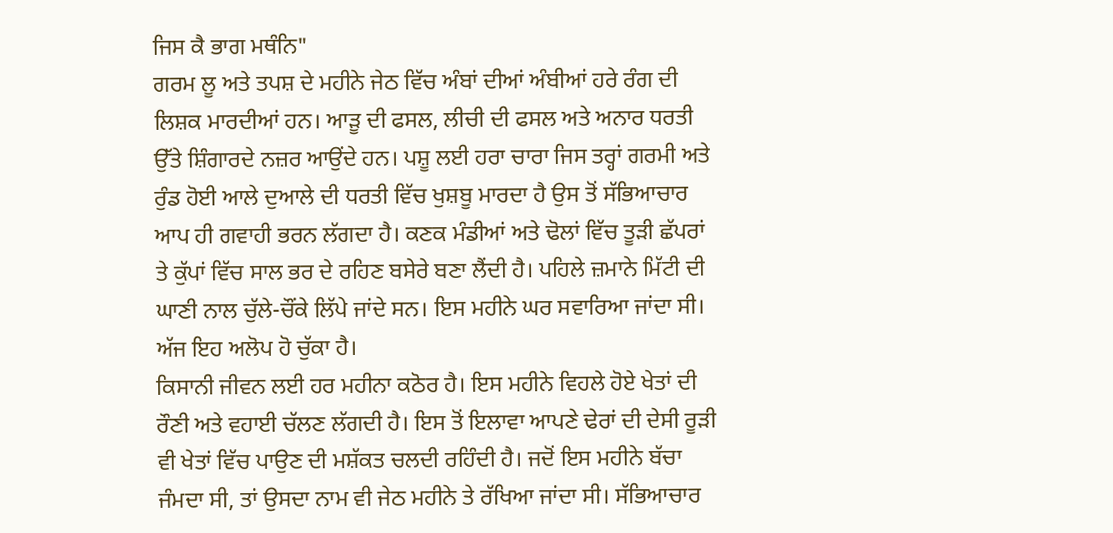ਜਿਸ ਕੈ ਭਾਗ ਮਥੰਨਿ"
ਗਰਮ ਲੂ ਅਤੇ ਤਪਸ਼ ਦੇ ਮਹੀਨੇ ਜੇਠ ਵਿੱਚ ਅੰਬਾਂ ਦੀਆਂ ਅੰਬੀਆਂ ਹਰੇ ਰੰਗ ਦੀ ਲਿਸ਼ਕ ਮਾਰਦੀਆਂ ਹਨ। ਆੜੂ ਦੀ ਫਸਲ, ਲੀਚੀ ਦੀ ਫਸਲ ਅਤੇ ਅਨਾਰ ਧਰਤੀ ਉੱਤੇ ਸ਼ਿੰਗਾਰਦੇ ਨਜ਼ਰ ਆਉਂਦੇ ਹਨ। ਪਸ਼ੂ ਲਈ ਹਰਾ ਚਾਰਾ ਜਿਸ ਤਰ੍ਹਾਂ ਗਰਮੀ ਅਤੇ ਰੁੰਡ ਹੋਈ ਆਲੇ ਦੁਆਲੇ ਦੀ ਧਰਤੀ ਵਿੱਚ ਖੁਸ਼ਬੂ ਮਾਰਦਾ ਹੈ ਉਸ ਤੋਂ ਸੱਭਿਆਚਾਰ ਆਪ ਹੀ ਗਵਾਹੀ ਭਰਨ ਲੱਗਦਾ ਹੈ। ਕਣਕ ਮੰਡੀਆਂ ਅਤੇ ਢੋਲਾਂ ਵਿੱਚ ਤੂੜੀ ਛੱਪਰਾਂ ਤੇ ਕੁੱਪਾਂ ਵਿੱਚ ਸਾਲ ਭਰ ਦੇ ਰਹਿਣ ਬਸੇਰੇ ਬਣਾ ਲੈਂਦੀ ਹੈ। ਪਹਿਲੇ ਜ਼ਮਾਨੇ ਮਿੱਟੀ ਦੀ ਘਾਣੀ ਨਾਲ ਚੁੱਲੇ-ਚੌਂਕੇ ਲਿੱਪੇ ਜਾਂਦੇ ਸਨ। ਇਸ ਮਹੀਨੇ ਘਰ ਸਵਾਰਿਆ ਜਾਂਦਾ ਸੀ। ਅੱਜ ਇਹ ਅਲੋਪ ਹੋ ਚੁੱਕਾ ਹੈ।
ਕਿਸਾਨੀ ਜੀਵਨ ਲਈ ਹਰ ਮਹੀਨਾ ਕਠੋਰ ਹੈ। ਇਸ ਮਹੀਨੇ ਵਿਹਲੇ ਹੋਏ ਖੇਤਾਂ ਦੀ ਰੌਣੀ ਅਤੇ ਵਹਾਈ ਚੱਲਣ ਲੱਗਦੀ ਹੈ। ਇਸ ਤੋਂ ਇਲਾਵਾ ਆਪਣੇ ਢੇਰਾਂ ਦੀ ਦੇਸੀ ਰੂੜੀ ਵੀ ਖੇਤਾਂ ਵਿੱਚ ਪਾਉਣ ਦੀ ਮਸ਼ੱਕਤ ਚਲਦੀ ਰਹਿੰਦੀ ਹੈ। ਜਦੋਂ ਇਸ ਮਹੀਨੇ ਬੱਚਾ ਜੰਮਦਾ ਸੀ, ਤਾਂ ਉਸਦਾ ਨਾਮ ਵੀ ਜੇਠ ਮਹੀਨੇ ਤੇ ਰੱਖਿਆ ਜਾਂਦਾ ਸੀ। ਸੱਭਿਆਚਾਰ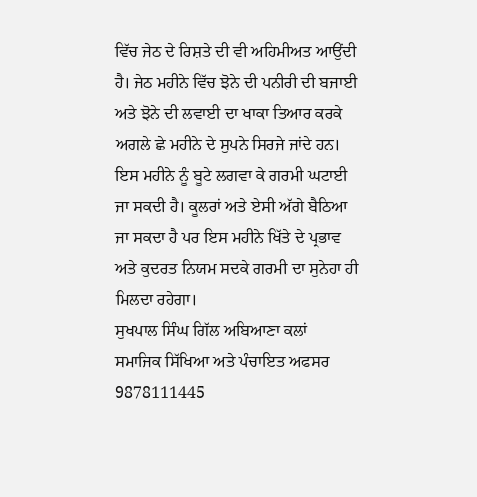ਵਿੱਚ ਜੇਠ ਦੇ ਰਿਸ਼ਤੇ ਦੀ ਵੀ ਅਹਿਮੀਅਤ ਆਉਂਦੀ ਹੈ। ਜੇਠ ਮਹੀਨੇ ਵਿੱਚ ਝੋਨੇ ਦੀ ਪਨੀਰੀ ਦੀ ਬਜਾਈ ਅਤੇ ਝੋਨੇ ਦੀ ਲਵਾਈ ਦਾ ਖਾਕਾ ਤਿਆਰ ਕਰਕੇ ਅਗਲੇ ਛੇ ਮਹੀਨੇ ਦੇ ਸੁਪਨੇ ਸਿਰਜੇ ਜਾਂਦੇ ਹਨ। ਇਸ ਮਹੀਨੇ ਨੂੰ ਬੂਟੇ ਲਗਵਾ ਕੇ ਗਰਮੀ ਘਟਾਈ ਜਾ ਸਕਦੀ ਹੈ। ਕੂਲਰਾਂ ਅਤੇ ਏਸੀ ਅੱਗੇ ਬੈਠਿਆ ਜਾ ਸਕਦਾ ਹੈ ਪਰ ਇਸ ਮਹੀਨੇ ਖਿੱਤੇ ਦੇ ਪ੍ਰਭਾਵ ਅਤੇ ਕੁਦਰਤ ਨਿਯਮ ਸਦਕੇ ਗਰਮੀ ਦਾ ਸੁਨੇਹਾ ਹੀ ਮਿਲਦਾ ਰਹੇਗਾ।
ਸੁਖਪਾਲ ਸਿੰਘ ਗਿੱਲ ਅਬਿਆਣਾ ਕਲਾਂ
ਸਮਾਜਿਕ ਸਿੱਖਿਆ ਅਤੇ ਪੰਚਾਇਤ ਅਫਸਰ
9878111445